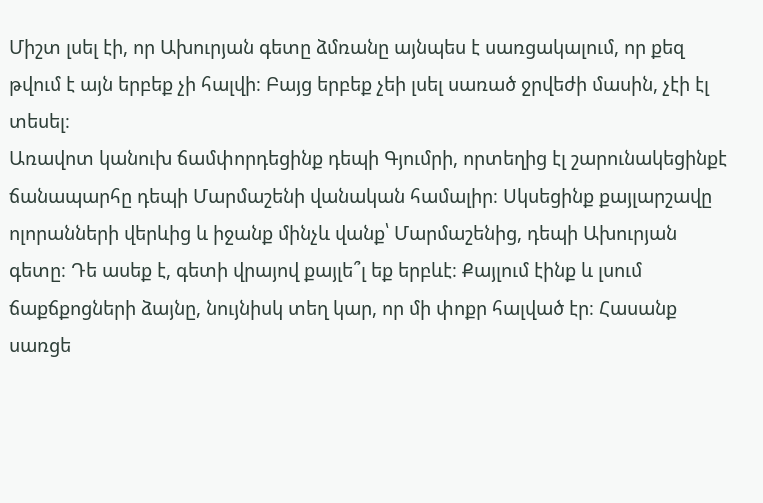Միշտ լսել էի, որ Ախուրյան գետը ձմռանը այնպես է սառցակալում, որ քեզ թվում է այն երբեք չի հալվի։ Բայց երբեք չեի լսել սառած ջրվեժի մասին, չէի էլ տեսել։
Առավոտ կանուխ ճամփորդեցինք դեպի Գյումրի, որտեղից էլ շարունակեցինքէ ճանապարհը դեպի Մարմաշենի վանական համալիր։ Սկսեցինք քայլարշավը ոլորանների վերևից և իջանք մինչև վանք՝ Մարմաշենից, դեպի Ախուրյան գետը։ Դե ասեք է, գետի վրայով քայլե՞լ եք երբևէ։ Քայլում էինք և լսում ճաքճքոցների ձայնը, նույնիսկ տեղ կար, որ մի փոքր հալված էր։ Հասանք սառցե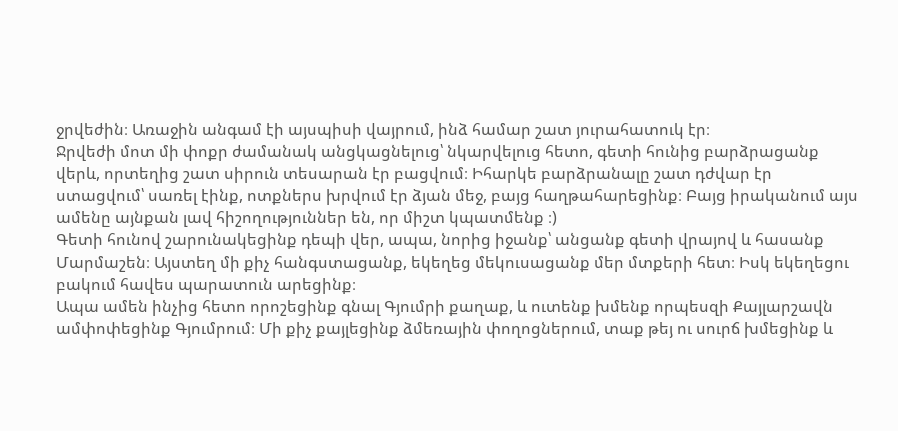ջրվեժին։ Առաջին անգամ էի այսպիսի վայրում, ինձ համար շատ յուրահատուկ էր։
Ջրվեժի մոտ մի փոքր ժամանակ անցկացնելուց՝ նկարվելուց հետո, գետի հունից բարձրացանք վերև, որտեղից շատ սիրուն տեսարան էր բացվում։ Իհարկե բարձրանալը շատ դժվար էր ստացվում՝ սառել էինք, ոտքներս խրվում էր ձյան մեջ, բայց հաղթահարեցինք։ Բայց իրականում այս ամենը այնքան լավ հիշողություններ են, որ միշտ կպատմենք ։)
Գետի հունով շարունակեցինք դեպի վեր, ապա, նորից իջանք՝ անցանք գետի վրայով և հասանք Մարմաշեն։ Այստեղ մի քիչ հանգստացանք, եկեղեց մեկուսացանք մեր մտքերի հետ։ Իսկ եկեղեցու բակում հավես պարատուն արեցինք։
Ապա ամեն ինչից հետո որոշեցինք գնալ Գյումրի քաղաք, և ուտենք խմենք որպեսզի Քայլարշավն ամփոփեցինք Գյումրում։ Մի քիչ քայլեցինք ձմեռային փողոցներում, տաք թեյ ու սուրճ խմեցինք և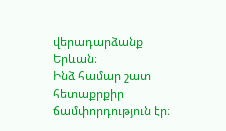վերադարձանք Երևան։
Ինձ համար շատ հետաքրքիր ճամփորդություն էր։